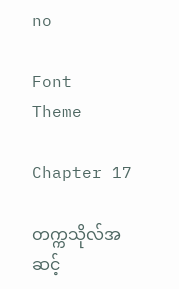no

Font
Theme

Chapter 17

တက္ကသိုလ်အဆင့်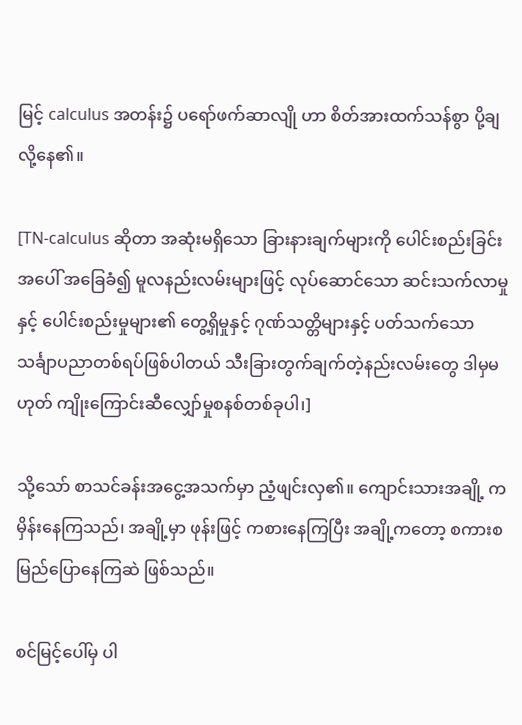မြင့် calculus အတန်း၌ ပရော်ဖက်ဆာလျို ဟာ စိတ်အားထက်သန်စွာ ပို့ချလို့နေ၏။

[TN-calculus ဆိုတာ အဆုံးမရှိသော ခြားနားချက်များကို ပေါင်းစည်းခြင်းအပေါ် အခြေခံ၍ မူလနည်းလမ်းများဖြင့် လုပ်ဆောင်သော ဆင်းသက်လာမှုနှင့် ပေါင်းစည်းမှုများ၏ တွေ့ရှိမှုနှင့် ဂုဏ်သတ္တိများနှင့် ပတ်သက်သော သင်္ချာပညာတစ်ရပ်ဖြစ်ပါတယ် သီးခြားတွက်ချက်တဲ့နည်းလမ်းတွေ ဒါမှမဟုတ် ကျိုးကြောင်းဆီလျှော်မှုစနစ်တစ်ခုပါ၊]

သို့သော် စာသင်ခန်းအငွေ့အသက်မှာ ညံ့ဖျင်းလှ၏။ ကျောင်းသားအချို့ က မှိန်းနေကြသည်၊ အချို့မှာ ဖုန်းဖြင့် ကစားနေကြပြီး အချို့ကတော့ စကားစမြည်ပြောနေကြဆဲ ဖြစ်သည်။

စင်မြင့်ပေါ်မှ ပါ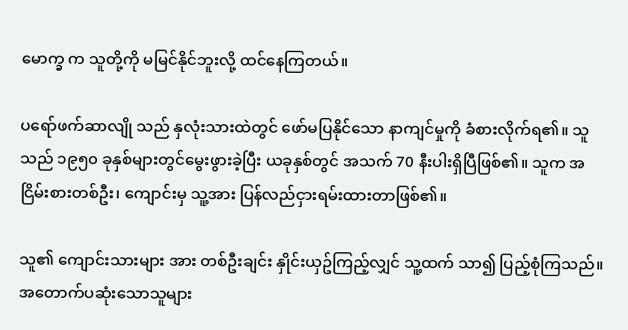မောက္ခ က သူတို့ကို မမြင်နိုင်ဘူးလို့ ထင်နေကြတယ်။

ပရော်ဖက်ဆာလျို သည် နှလုံးသားထဲတွင် ဖော်မပြနိုင်သော နာကျင်မှုကို ခံစားလိုက်ရ၏။ သူ သည် ၁၉၅၀ ခုနှစ်များတွင်မွေးဖွားခဲ့ပြီး ယခုနှစ်တွင် အသက် 70 နီးပါးရှိပြီဖြစ်၏။ သူက အငြိမ်းစားတစ်ဦး၊ ကျောင်းမှ သူ့အား ပြန်လည်ငှားရမ်းထားတာဖြစ်၏။

သူ၏ ကျောင်းသားများ အား တစ်ဦးချင်း နှိုင်းယှဥ်ကြည့်လျှင် သူ့ထက် သာ၍ ပြည့်စုံကြသည်။ အတောက်ပဆုံးသောသူများ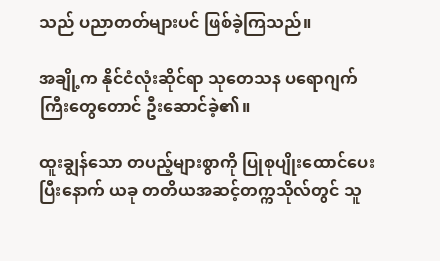သည် ပညာတတ်များပင် ဖြစ်ခဲ့ကြသည်။

အချို့က နိုင်ငံလုံးဆိုင်ရာ သုတေသန ပရောဂျက်ကြီးတွေတောင် ဦးဆောင်ခဲ့၏။

ထူးချွန်သော တပည့်များစွာကို ပြုစုပျိုးထောင်ပေးပြီးနောက် ယခု တတိယအဆင့်တက္ကသိုလ်တွင် သူ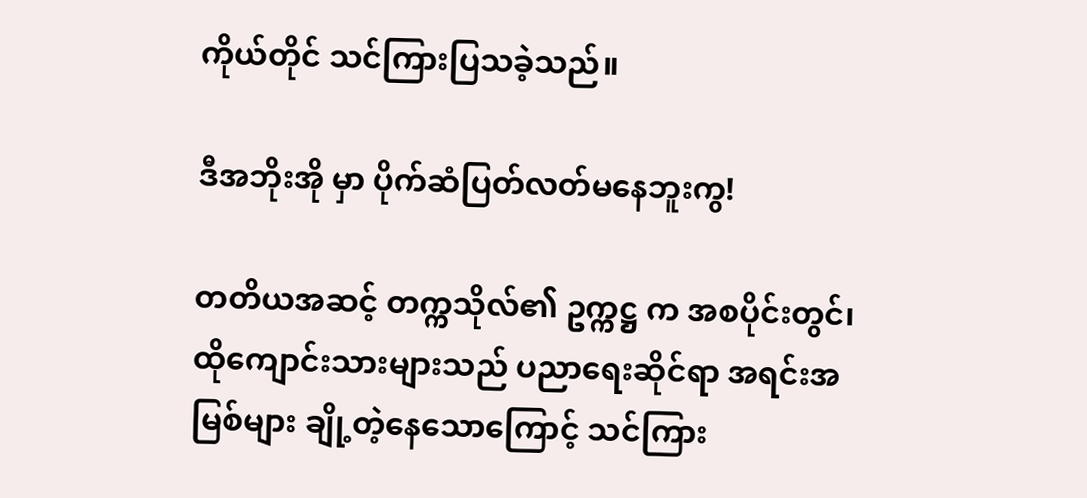ကိုယ်တိုင် သင်ကြားပြသခဲ့သည်။

ဒီအဘိုးအို မှာ ပိုက်ဆံပြတ်လတ်မနေဘူးကွ!

တတိယအဆင့် တက္ကသိုလ်၏ ဥက္ကဋ္ဌ က အစပိုင်းတွင်၊ ထိုကျောင်းသားများသည် ပညာရေးဆိုင်ရာ အရင်းအမြစ်များ ချို့တဲ့နေသောကြောင့် သင်ကြား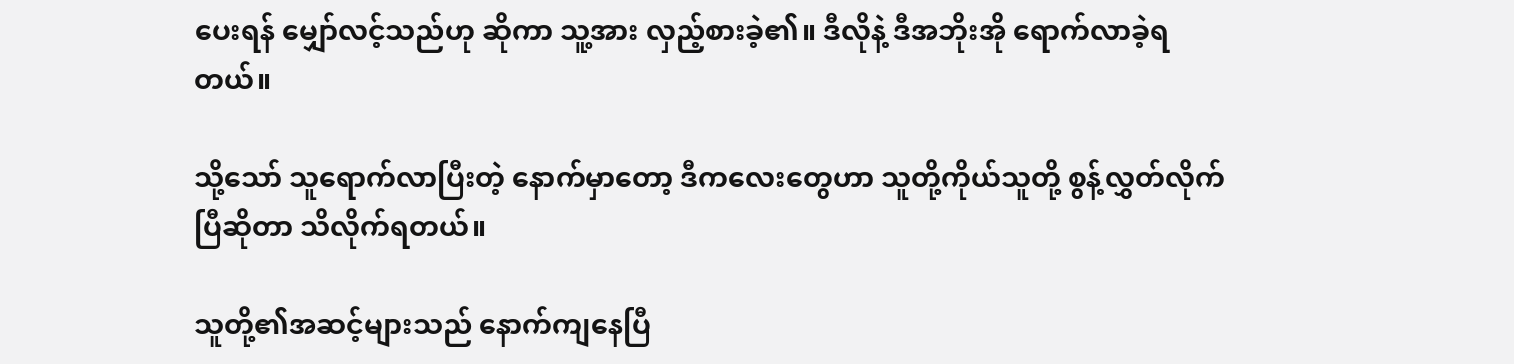ပေးရန် မျှော်လင့်သည်ဟု ဆိုကာ သူ့အား လှည့်စားခဲ့၏။ ဒီလိုနဲ့ ဒီအဘိုးအို ရောက်လာခဲ့ရတယ်။

သို့သော် သူရောက်လာပြီးတဲ့ နောက်မှာတော့ ဒီကလေးတွေဟာ သူတို့ကိုယ်သူတို့ စွန့်လွှတ်လိုက်ပြီဆိုတာ သိလိုက်ရတယ်။

သူတို့၏အဆင့်များသည် နောက်ကျနေပြီ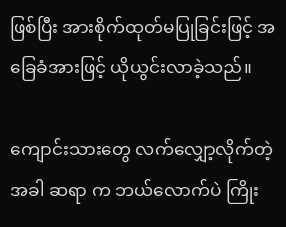ဖြစ်ပြီး အားစိုက်ထုတ်မပြုခြင်းဖြင့် အခြေခံအားဖြင့် ယိုယွင်းလာခဲ့သည်။

ကျောင်းသားတွေ လက်လျှော့လိုက်တဲ့အခါ ဆရာ က ဘယ်လောက်ပဲ ကြိုး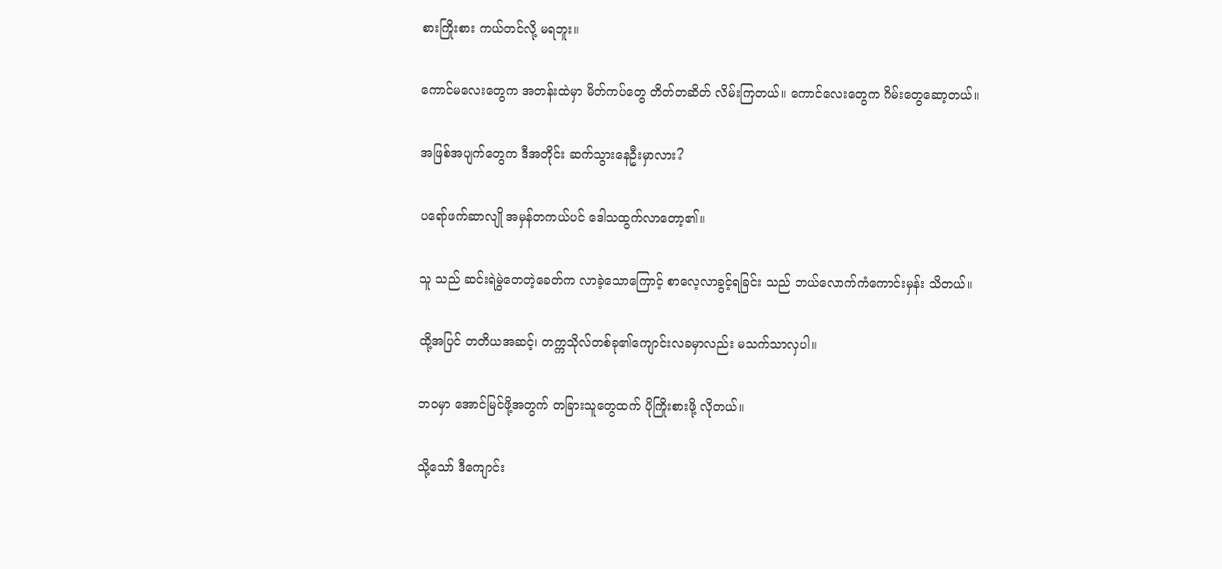စားကြိုးစား ကယ်တင်လို့ မရဘူး။

ကောင်မလေးတွေက အတန်းထဲမှာ မိတ်ကပ်တွေ တိတ်တဆိတ် လိမ်းကြတယ်။ ကောင်လေးတွေက ဂိမ်းတွေဆော့တယ်။

အဖြစ်အပျက်တွေက ဒီအတိုင်း ဆက်သွားနေဦးမှာလား?

ပရော်ဖက်ဆာလျို အမှန်တကယ်ပင် ဒေါသထွက်လာတော့၏။

သူ သည် ဆင်းရဲမွဲတေတဲ့ခေတ်က လာခဲ့သောကြောင့် စာလေ့လာခွင့်ရခြင်း သည် ဘယ်လောက်ကံကောင်းမှန်း သိတယ်။

ထို့အပြင် တတိယအဆင့်၊ တက္ကသိုလ်တစ်ခု၏ကျောင်းလခမှာလည်း မသက်သာလှပါ။

ဘဝမှာ အောင်မြင်ဖို့အတွက် တခြားသူတွေထက် ပိုကြိုးစားဖို့ လိုတယ်။

သို့သော် ဒီကျောင်း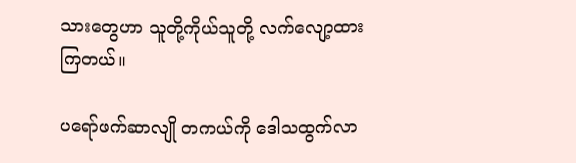သားတွေဟာ သူတို့ကိုယ်သူတို့ လက်လျော့ထားကြတယ်။

ပရော်ဖက်ဆာလျို တကယ်ကို ဒေါသထွက်လာ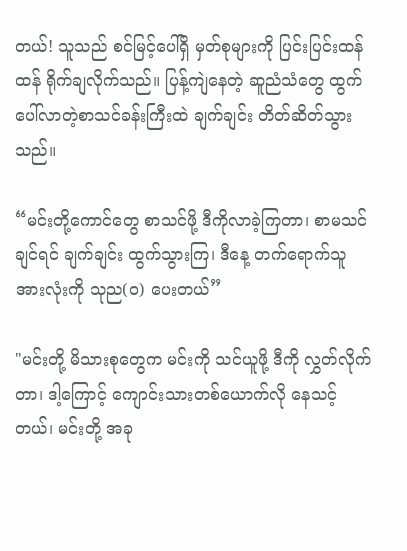တယ်! သူသည် စင်မြင့်ပေါ်ရှိ မှတ်စုများကို ပြင်းပြင်းထန်ထန် ရိုက်ချလိုက်သည်။ ပြန့်ကျဲနေတဲ့ ဆူညံသံတွေ ထွက်ပေါ်လာတဲ့စာသင်ခန်းကြီးထဲ ချက်ချင်း တိတ်ဆိတ်သွားသည်။

“မင်းတို့ကောင်တွေ စာသင်ဖို့ ဒီကိုလာခဲ့ကြတာ၊ စာမသင်ချင်ရင် ချက်ချင်း ထွက်သွားကြ၊ ဒီနေ့ တက်ရောက်သူအားလုံးကို သုည(၀) ပေးတယ်”

"မင်းတို့ မိသားစုတွေက မင်းကို သင်ယူဖို့ ဒီကို လွှတ်လိုက်တာ၊ ဒါ့ကြောင့် ကျောင်းသားတစ်ယောက်လို နေသင့်တယ်၊ မင်းတို့ အခု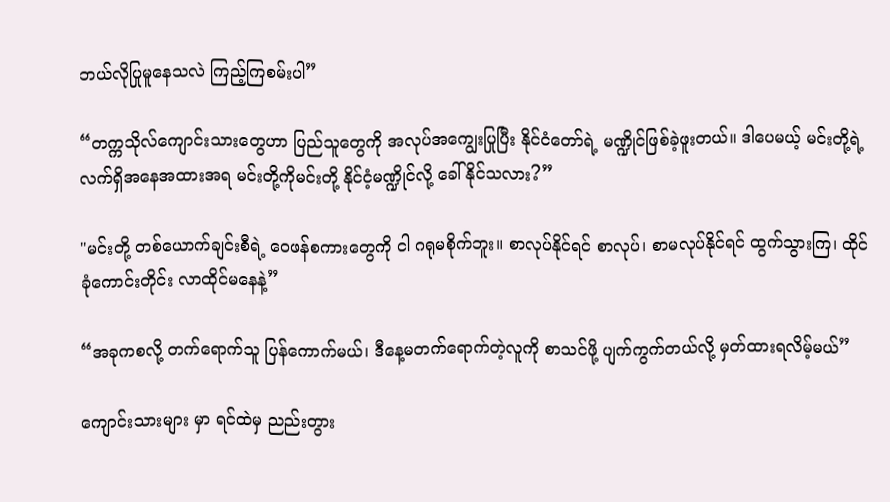ဘယ်လိုပြုမူနေသလဲ ကြည့်ကြစမ်းပါ”

“တက္ကသိုလ်ကျောင်းသားတွေဟာ ပြည်သူတွေကို အလုပ်အကျွေးပြုပြီး နိုင်ငံတော်ရဲ့ မဏ္ဍိုင်ဖြစ်ခဲ့ဖူးတယ်။ ဒါပေမယ့် မင်းတို့ရဲ့လက်ရှိအနေအထားအရ မင်းတို့ကိုမင်းတို့ နိုင်ငံ့မဏ္ဍိုင်လို့ ခေါ်နိုင်သလား?”

"မင်းတို့ တစ်ယောက်ချင်းစီရဲ့ ဝေဖန်စကားတွေကို ငါ ဂရုမစိုက်ဘူး။ စာလုပ်နိုင်ရင် စာလုပ်၊ စာမလုပ်နိုင်ရင် ထွက်သွားကြ၊ ထိုင်ခုံကောင်းတိုင်း လာထိုင်မနေနဲ့”

“အခုကစလို့ တက်ရောက်သူ ပြန်ကောက်မယ်၊ ဒီနေ့မတက်ရောက်တဲ့လူကို စာသင်ဖို့ ပျက်ကွက်တယ်လို့ မှတ်ထားရလိမ့်မယ်”

ကျောင်းသားများ မှာ ရင်ထဲမှ ညည်းတွား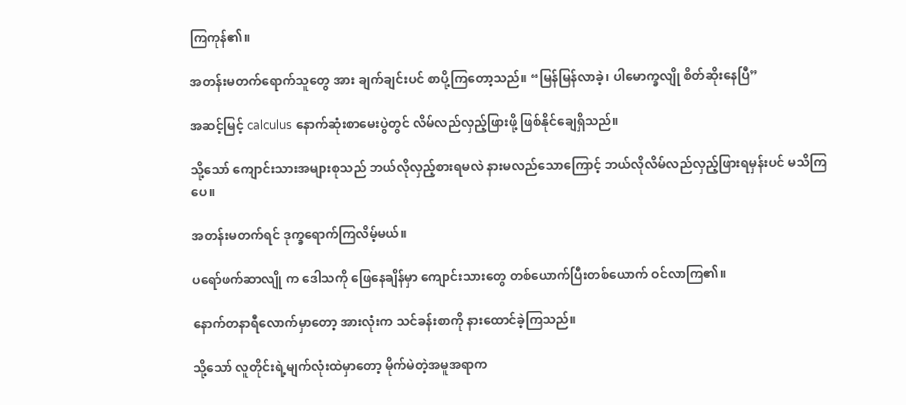ကြကုန်၏။

အတန်းမတက်ရောက်သူတွေ အား ချက်ချင်းပင် စာပို့ကြတော့သည်။ “မြန်မြန်လာခဲ့၊ ပါမောက္ခလျို စိတ်ဆိုးနေပြီ”

အဆင့်မြင့် calculus နောက်ဆုံးစာမေးပွဲတွင် လိမ်လည်လှည့်ဖြားဖို့ ဖြစ်နိုင်ချေရှိသည်။

သို့သော် ကျောင်းသားအများစုသည် ဘယ်လိုလှည့်စားရမလဲ နားမလည်သောကြောင့် ဘယ်လိုလိမ်လည်လှည့်ဖြားရမှန်းပင် မသိကြပေ။

အတန်းမတက်ရင် ဒုက္ခရောက်ကြလိမ့်မယ်။

ပရော်ဖက်ဆာလျို က ဒေါသကို ဖြေနေချိန်မှာ ကျောင်းသားတွေ တစ်ယောက်ပြီးတစ်ယောက် ဝင်လာကြ၏။

နောက်တနာရီလောက်မှာတော့ အားလုံးက သင်ခန်းစာကို နားထောင်ခဲ့ကြသည်။

သို့သော် လူတိုင်းရဲ့မျက်လုံးထဲမှာတော့ မိုက်မဲတဲ့အမူအရာက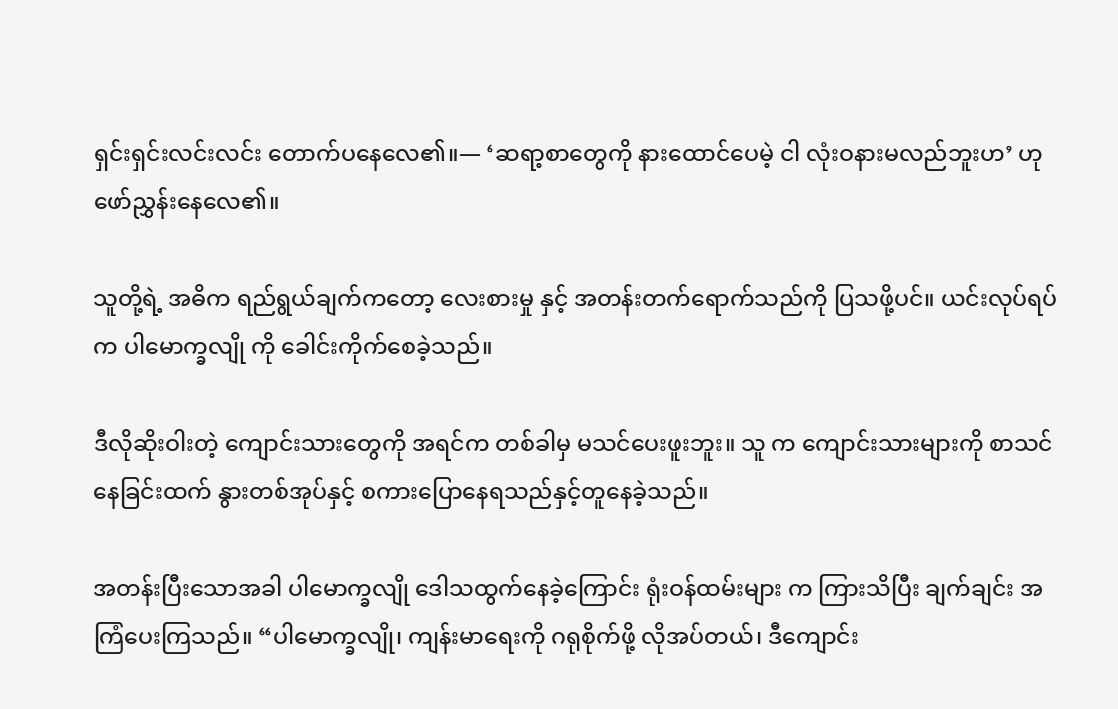ရှင်းရှင်းလင်းလင်း တောက်ပနေလေ၏။— ‘ဆရာ့စာတွေကို နားထောင်ပေမဲ့ ငါ လုံးဝနားမလည်ဘူးဟ’ ဟု ဖော်ညွှန်းနေလေ၏။

သူတို့ရဲ့ အဓိက ရည်ရွယ်ချက်ကတော့ လေးစားမှု နှင့် အတန်းတက်‌ရောက်သည်ကို ပြသဖို့ပင်။ ယင်းလုပ်ရပ်က ပါမောက္ခလျို ကို ခေါင်းကိုက်စေခဲ့သည်။

ဒီလိုဆိုးဝါးတဲ့ ကျောင်းသားတွေကို အရင်က တစ်ခါမှ မသင်ပေးဖူးဘူး။ သူ က ကျောင်းသားများကို စာသင်နေခြင်းထက် နွားတစ်အုပ်နှင့် စကားပြောနေရသည်နှင့်တူနေခဲ့သည်။

အတန်းပြီးသောအခါ ပါမောက္ခလျို ဒေါသထွက်နေခဲ့ကြောင်း ရုံးဝန်ထမ်းများ က ကြားသိပြီး ချက်ချင်း အကြံပေးကြသည်။ “ပါမောက္ခလျို၊ ကျန်းမာရေးကို ဂရုစိုက်ဖို့ လိုအပ်တယ်၊ ဒီကျောင်း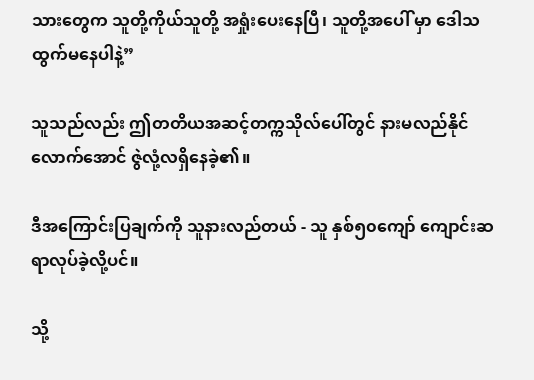သားတွေက သူတို့ကိုယ်သူတို့ အရှုံးပေးနေပြီ၊ သူတို့အပေါ် မှာ ဒေါသထွက်မနေပါနဲ့”

သူသည်လည်း ဤတတိယအဆင့်တက္ကသိုလ်ပေါ်တွင် နားမလည်နိုင်လောက်အောင် ဇွဲလုံ့လရှိနေခဲ့၏။

ဒီအကြောင်းပြချက်ကို သူနားလည်တယ် - သူ နှစ်၅၀ကျော် ကျောင်းဆရာလုပ်ခဲ့လို့ပင်။

သို့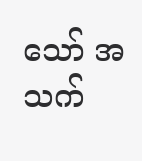သော် အသက်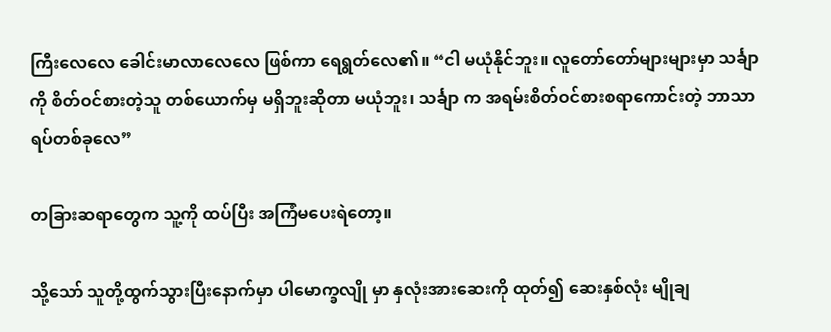ကြီးလေလေ ခေါင်းမာလာလေလေ ဖြစ်ကာ ရေရွတ်လေ၏။ “ငါ မယုံနိုင်ဘူး။ လူတော်တော်များများမှာ သင်္ချာကို စိတ်ဝင်စားတဲ့သူ တစ်ယောက်မှ မရှိဘူးဆိုတာ မယုံဘူး၊ သင်္ချာ က အရမ်းစိတ်ဝင်စားစရာကောင်းတဲ့ ဘာသာရပ်တစ်ခုလေ”

တခြားဆရာတွေက သူ့ကို ထပ်ပြီး အကြံမပေးရဲတော့။

သို့သော် သူတို့ထွက်သွားပြီးနောက်မှာ ပါမောက္ခလျို မှာ နှလုံးအားဆေးကို ထုတ်၍ ဆေးနှစ်လုံး မျိုချ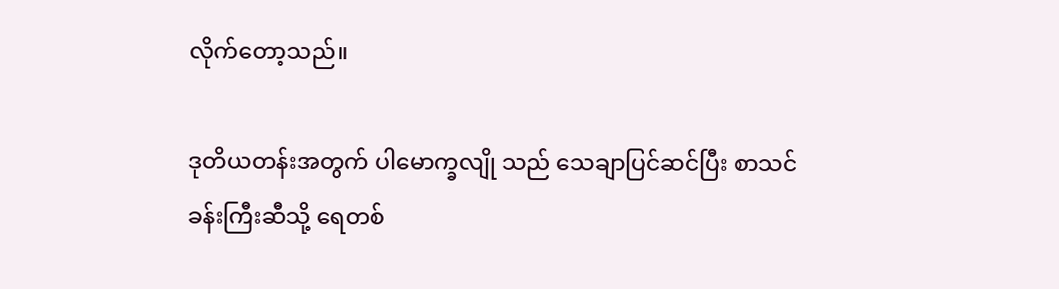လိုက်တော့သည်။

ဒုတိယတန်းအတွက် ပါမောက္ခလျို သည် သေချာပြင်ဆင်ပြီး စာသင်ခန်းကြီးဆီသို့ ရေတစ်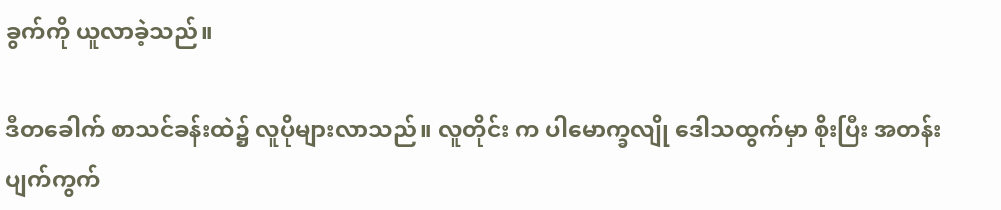ခွက်ကို ယူလာခဲ့သည်။

ဒီတခေါက် စာသင်ခန်းထဲ၌ လူပိုများလာသည်။ လူတိုင်း က ပါမောက္ခလျို ဒေါသထွက်မှာ စိုးပြီး အတန်းပျက်ကွက်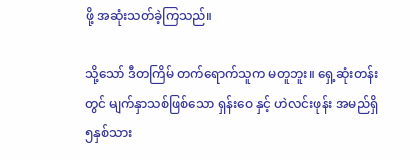ဖို့ အဆုံးသတ်ခဲ့ကြသည်။

သို့သော် ဒီတကြိမ် တက်ရောက်သူက မတူဘူး။ ရှေ့ဆုံးတန်းတွင် မျက်နှာသစ်ဖြစ်သော ရှန်းဝေ နှင့် ဟဲလင်းဖုန်း အမည်ရှိ ၅နှစ်သား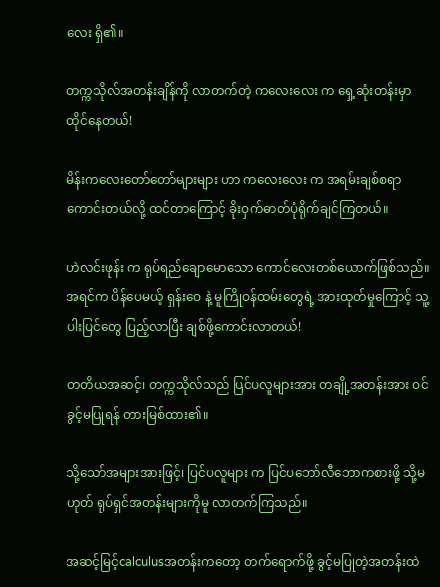လေး ရှိ၏။

တက္ကသိုလ်အတန်းချိန်ကို လာတက်တဲ့ ကလေးလေး က ရှေ့ဆုံးတန်းမှာ ထိုင်နေတယ်!

မိန်းကလေးတော်တော်များများ ဟာ ကလေးလေး က အရမ်းချစ်စရာကောင်းတယ်လို့ ထင်တာကြောင့် ခိုးဝှက်ဓာတ်ပုံရိုက်ချင်ကြတယ်။

ဟဲလင်းဖုန်း က ရုပ်ရည်ချောမောသော ကောင်လေးတစ်ယောက်ဖြစ်သည်။ အရင်က ပိန်ပေမယ့် ရှန်းဝေ နဲ့ မူကြိုဝန်ထမ်းတွေရဲ့ အားထုတ်မှုကြောင့် သူ့ပါးပြင်တွေ ပြည့်လာပြီး ချစ်ဖို့ကောင်းလာတယ်!

တတိယအဆင့်၊ တက္ကသိုလ်သည် ပြင်ပလူများအား တချို့အတန်းအား ဝင်ခွင့်မပြုရန် တားမြစ်ထား၏။

သို့သော်အများအားဖြင့်၊ ပြင်ပလူများ က ပြင်ပဘော်လီဘောကစားဖို့ သို့မဟုတ် ရုပ်ရှင်အတန်းများကိုမူ လာတက်ကြသည်။

အဆင့်မြင့်calculusအတန်းကတော့ တက်ရောက်ဖို့ ခွင့်မပြုတဲ့အတန်းထဲ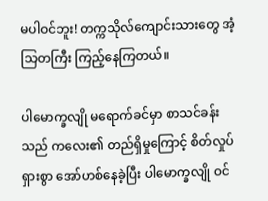မပါဝင်ဘူး! တက္ကသိုလ်ကျောင်းသားတွေ အံ့သြတကြီး ကြည့်နေကြတယ်။

ပါမောက္ခလျို မရောက်ခင်မှာ စာသင်ခန်းသည် ကလေး၏ တည်ရှိမှုကြောင့် စိတ်လှုပ်ရှားစွာ အော်ဟစ်နေခဲ့ပြီး ပါမောက္ခလျို ဝင်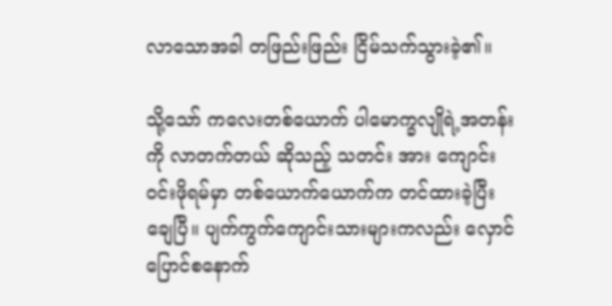လာသောအခါ တဖြည်းဖြည်း ငြိမ်သက်သွားခဲ့၏။

သို့သော် ကလေးတစ်ယောက် ပါမောက္ခလျိုရဲ့အတန်းကို လာတက်တယ် ဆိုသည့် သတင်း အား ကျောင်းဝင်းဖိုရမ်မှာ တစ်ယောက်ယောက်က တင်ထားခဲ့ပြီးချေပြီ။ ပျက်ကွက်‌ကျောင်းသားများကလည်း လှောင်ပြောင်စနောက်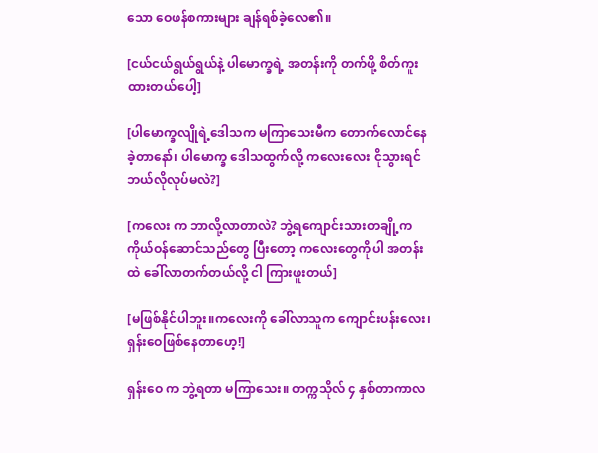သော ဝေဖန်စကားများ ချန်ရစ်ခဲ့လေ၏။

[ငယ်ငယ်ရွယ်ရွယ်နဲ့ ပါမောက္ခရဲ့ အတန်းကို တက်ဖို့ စိတ်ကူးထားတယ်ပေါ့]

[ပါမောက္ခလျိုရဲ့ဒေါသက မကြာသေးမီက တောက်လောင်နေခဲ့တာနော်၊ ပါမောက္ခ ဒေါသထွက်လို့ ကလေးလေး ငိုသွားရင် ဘယ်လိုလုပ်မလဲ?]

[ကလေး က ဘာလို့လာတာလဲ? ဘွဲ့ရကျောင်းသားတချို့က ကိုယ်ဝန်ဆောင်သည်တွေ ပြီးတော့ ကလေးတွေကိုပါ အတန်းထဲ ခေါ်လာတက်တယ်လို့ ငါ ကြားဖူးတယ်]

[မဖြစ်နိုင်ပါဘူး။ကလေးကို ခေါ်လာသူက ကျောင်းပန်းလေး၊ ရှန်းဝေဖြစ်နေတာဟေ့!]

ရှန်းဝေ က ဘွဲ့ရတာ မကြာသေး။ တက္ကသိုလ် ၄ နှစ်တာကာလ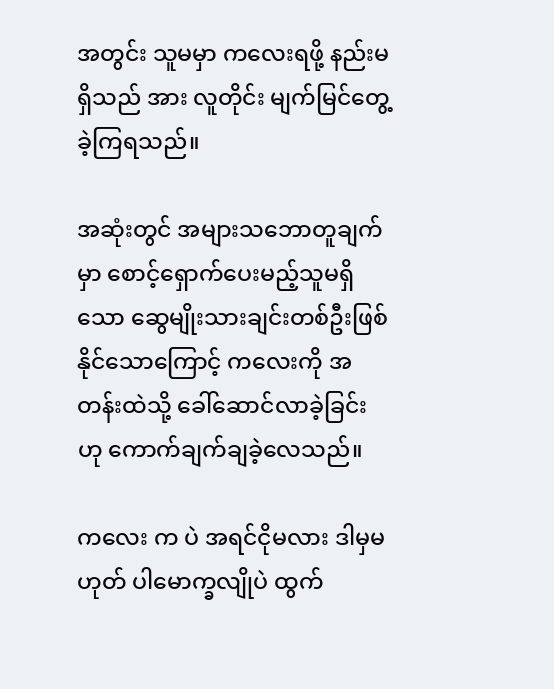အတွင်း သူမမှာ ကလေးရဖို့ နည်းမရှိသည် အား လူတိုင်း မျက်မြင်တွေ့ခဲ့ကြရသည်။

အဆုံးတွင် အများသဘောတူချက်မှာ စောင့်ရှောက်ပေးမည့်သူမရှိသော ဆွေမျိုးသားချင်းတစ်ဦးဖြစ်နိုင်သောကြောင့် ကလေးကို အတန်းထဲသို့ ခေါ်ဆောင်လာခဲ့ခြင်း ဟု ကောက်ချက်ချခဲ့လေသည်။

ကလေး က ပဲ အရင်ငိုမလား ဒါမှမဟုတ် ပါမောက္ခလျိုပဲ ထွက်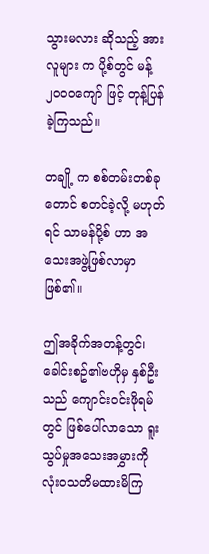သွားမလား ဆိုသည့် အား လူများ က ပို့စ်တွင် မန့်၂၀၀၀ကျော် ဖြင့် တုန့်ပြန်ခဲ့ကြသည်။

တချို့ က စစ်တမ်းတစ်ခုတောင် စတင်ခဲ့လို့ မဟုတ်ရင် သာမန်ပို့စ် ဟာ အသေးအဖွဲ့ဖြစ်လာမှာ ဖြစ်၏။

ဤအခိုက်အတန့်တွင်၊ ခေါင်းစဥ်၏ဗဟိုမှ နှစ်ဦးသည် ကျောင်းဝင်းဖိုရမ်တွင် ဖြစ်ပေါ်လာသော ရူးသွပ်မှုအသေးအမွှားကို လုံးဝသတိမထားမိကြ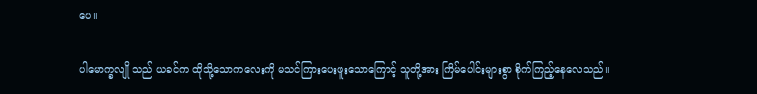ပေ။

ပါမောက္ခလျို သည် ယခင်က ထိုသို့သောကလေးကို မသင်ကြားပေးဖူးသောကြောင့် သူတို့အား ကြိမ်ပေါင်းများစွာ စိုက်ကြည့်နေလေသည်။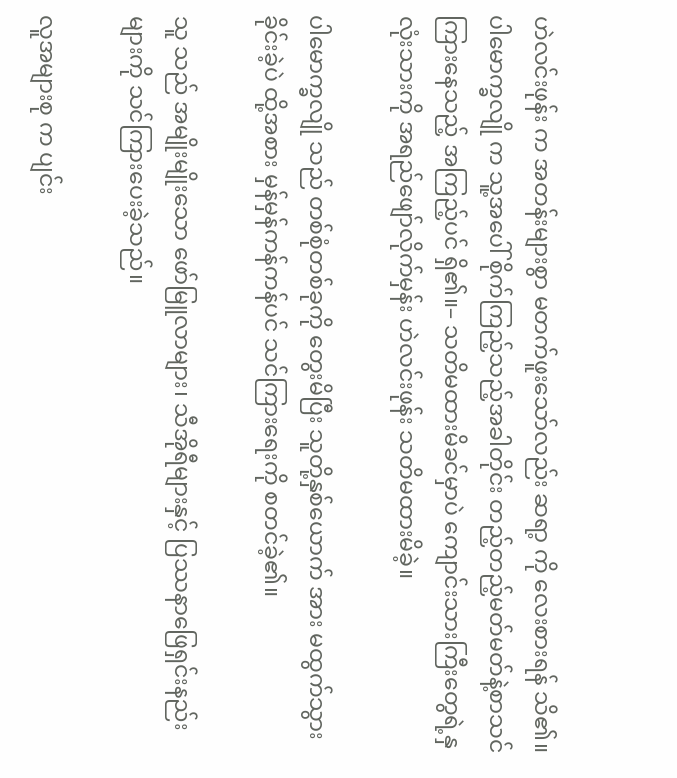ဟဲလင်းဖုန်း က အတန်းများစွာ မတက်ဖူးသော်လည်း ဆရာ့ ကို လေးစားရန် သိ၏။ ပါမောက္ခလျို က သူ့အပေါ် စိုက်ကြည့်သည့်အခါတိုင်း တည့်တည့်မတ်မတ်နဲ့စာသင်ကြားနေသည့် အကြည့်ပင် ရှိ၏။– သတိမထားမိခင်မှာပဲ ကျောင်းသားကြီးတွေရဲ့နှလုံးသားကို အရည်ဖျော်လိုက်မှန်း ဟဲလင်းဖုန်း သတိမထားမိခဲ့။

ပါမောက္ခလျို သည် တစ်စုံတစ်ခုကို တွေးမိပြီး သူတို့နှစ်ယောက် အား မထွက်သွားခိုင်းခဲ့ပဲ ထို့အစား မှန်မှန်ကန်ကန်ပင် သင်ကြားရေးကို စတင်ခဲ့၏။

သူ သည် အမျိုးမျိုးသော ဖော်မြူလာများ၊ သီအိုရီများနှင့် ပြဿနာဖြေရှင်းနည်းများကို သင်ကြားပေးခဲ့သည်။

လူအများစု က ပျင်း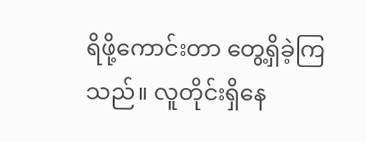ရိဖို့ကောင်းတာ တွေ့ရှိခဲ့ကြသည်။ လူတိုင်းရှိနေ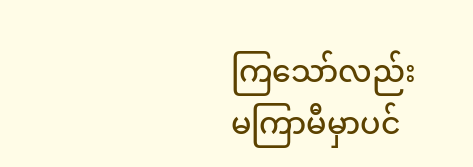ကြသော်လည်း မကြာမီမှာပင်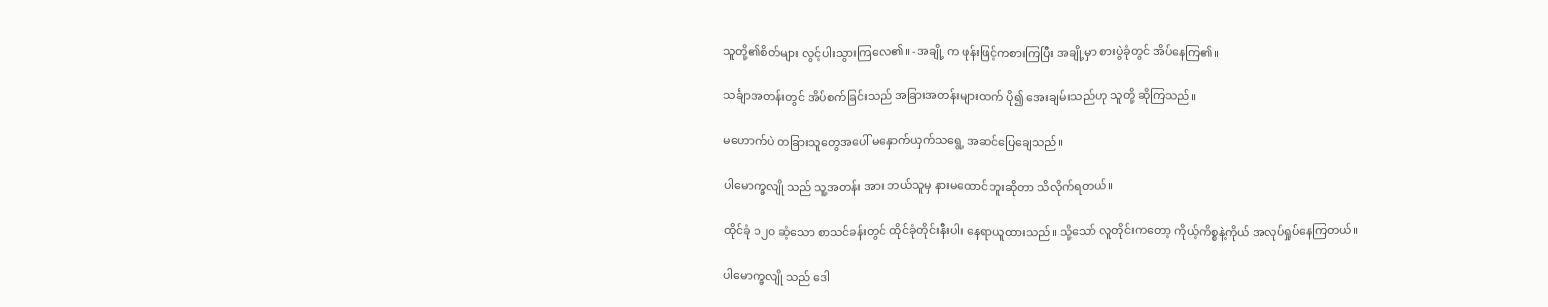သူတို့၏စိတ်များ လွင့်ပါးသွားကြလေ၏။ -အချို့ က ဖုန်းဖြင့်ကစားကြပြီး အချို့မှာ စားပွဲခုံတွင် အိပ်နေကြ၏။

သင်္ချာအတန်းတွင် အိပ်စက်ခြင်းသည် အခြားအတန်းများထက် ပို၍ အေးချမ်းသည်ဟု သူတို့ ဆိုကြသည်။

မဟောက်ပဲ တခြားသူတွေအပေါ် မနှောက်ယှက်သရွေ့ အဆင်ပြေချေသည်။

ပါမောက္ခလျို သည် သူ့အတန်း အား ဘယ်သူမှ နားမထောင်ဘူးဆိုတာ သိလိုက်ရတယ်။

ထိုင်ခုံ ၁၂၀ ဆံ့သော စာသင်ခန်းတွင် ထိုင်ခုံတိုင်းနီးပါး နေရာယူထားသည်။ သို့သော် လူတိုင်းကတော့ ကိုယ့်ကိစ္စနဲ့ကိုယ် အလုပ်ရှုပ်နေကြတယ်။

ပါမောက္ခလျို သည် ဒေါ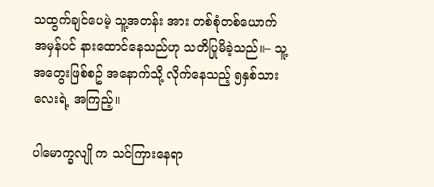သထွက်ချင်ပေမဲ့ သူ့အတန်း အား တစ်စုံတစ်ယောက် အမှန်ပင် နားထောင်နေသည်ဟု သတိပြုမိခဲ့သည်။– သူ့အတွေးဖြစ်စဥ် အနောက်သို့ လိုက်နေသည့် ၅နှစ်သားလေးရဲ့ အကြည့်။

ပါမောက္ခလျို က သင်ကြားနေရာ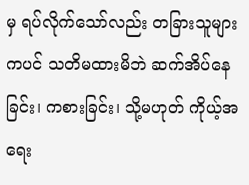မှ ရပ်လိုက်သော်လည်း တခြားသူများကပင် သတိမထားမိဘဲ ဆက်အိပ်နေခြင်း၊ ကစားခြင်း၊ သို့မဟုတ် ကိုယ့်အရေး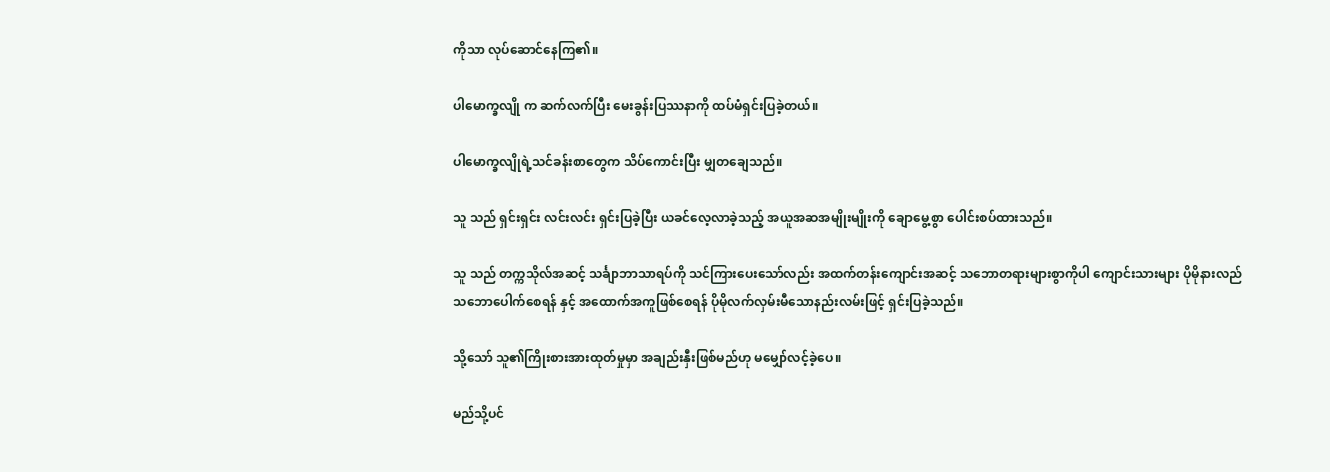ကိုသာ လုပ်ဆောင်နေကြ၏။

ပါမောက္ခလျို က ဆက်လက်ပြီး မေးခွန်းပြဿနာကို ထပ်မံရှင်းပြခဲ့တယ်။

ပါမောက္ခလျိုရဲ့သင်ခန်းစာတွေက သိပ်ကောင်းပြီး မျှတချေသည်။

သူ သည် ရှင်းရှင်း လင်းလင်း ရှင်းပြခဲ့ပြီး ယခင်လေ့လာခဲ့သည့် အယူအဆအမျိုးမျိုးကို ချောမွေ့စွာ ပေါင်းစပ်ထားသည်။

သူ သည် တက္ကသိုလ်အဆင့် သင်္ချာဘာသာရပ်ကို သင်ကြားပေးသော်လည်း အထက်တန်းကျောင်းအဆင့် သဘောတရားများစွာကိုပါ ကျောင်းသားများ ပိုမိုနားလည်သဘောပေါက်စေရန် နှင့် အထောက်အကူဖြစ်စေရန် ပိုမိုလက်လှမ်းမီသောနည်းလမ်းဖြင့် ရှင်းပြခဲ့သည်။

သို့သော် သူ၏ကြိုးစားအားထုတ်မှုမှာ အချည်းနှီးဖြစ်မည်ဟု မမျှော်လင့်ခဲ့ပေ။

မည်သို့ပင်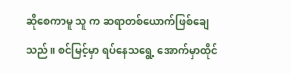ဆိုစေကာမူ သူ က ဆရာတစ်ယောက်ဖြစ်ချေသည်။ စင်မြင့်မှာ ရပ်နေသရွေ့ အောက်မှာထိုင်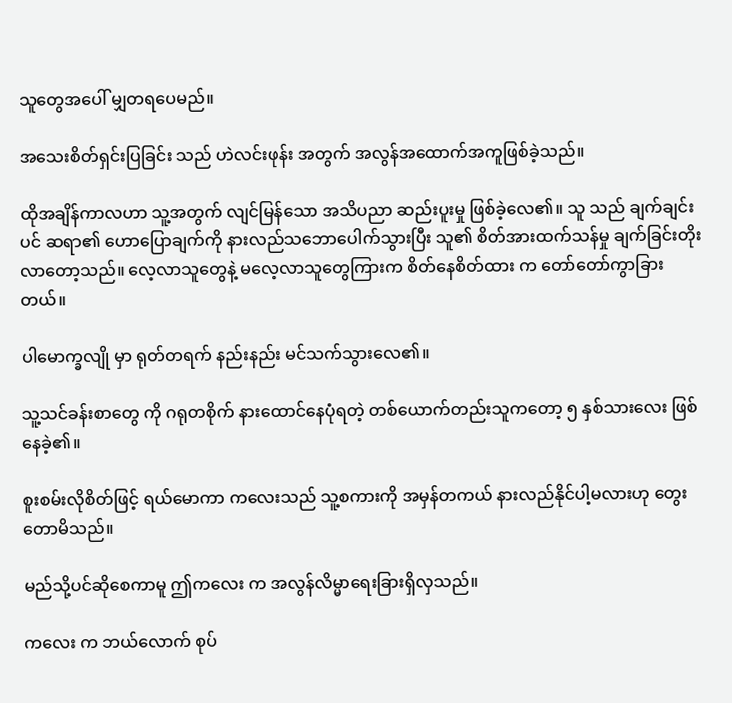သူတွေအ‌ပေါ် မျှတရပေမည်။

အသေးစိတ်ရှင်းပြခြင်း သည် ဟဲလင်းဖုန်း အတွက် အလွန်အထောက်အကူဖြစ်ခဲ့သည်။

ထိုအချိန်ကာလဟာ သူ့အတွက် လျင်မြန်သော အသိပညာ ဆည်းပူးမှု ဖြစ်ခဲ့လေ၏။ သူ သည် ချက်ချင်းပင် ဆရာ၏ ဟောပြောချက်ကို နားလည်သဘောပေါက်သွားပြီး သူ၏ စိတ်အားထက်သန်မှု ချက်ခြင်းတိုးလာတော့သည်။ လေ့လာသူတွေနဲ့ မလေ့လာသူတွေကြားက စိတ်နေစိတ်ထား က တော်တော်ကွာခြားတယ်။

ပါမောက္ခလျို မှာ ရုတ်တရက် နည်းနည်း မင်သက်သွားလေ၏။

သူ့သင်ခန်းစာတွေ ကို ဂရုတစိုက် နားထောင်နေပုံရတဲ့ တစ်ယောက်တည်းသူကတော့ ၅ နှစ်သားလေး ဖြစ်နေခဲ့၏။

စူးစမ်းလိုစိတ်ဖြင့် ရယ်မောကာ ကလေးသည် သူ့စကားကို အမှန်တကယ် နားလည်နိုင်ပါ့မလားဟု တွေးတောမိသည်။

မည်သို့ပင်ဆိုစေကာမူ ဤကလေး က အလွန်လိမ္မာရေးခြားရှိလှသည်။

ကလေး က ဘယ်လောက် စုပ်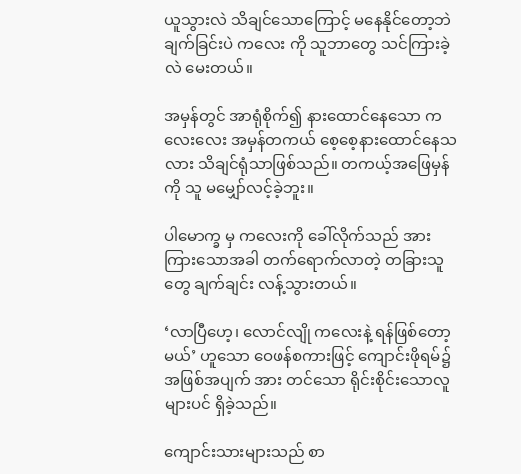ယူသွားလဲ သိချင်သောကြောင့် မနေနိုင်တော့ဘဲ ချက်ခြင်းပဲ ကလေး ကို သူဘာတွေ သင်ကြားခဲ့လဲ မေးတယ်။

အမှန်တွင် အာရုံစိုက်‌၍ နားထောင်နေသော ကလေးလေး အမှန်တကယ် စေ့စေ့နားထောင်နေသလား သိချင်ရုံသာဖြစ်သည်။ တကယ့်အဖြေမှန်ကို သူ မမျှော်လင့်ခဲ့ဘူး။

ပါမောက္ခ မှ ကလေးကို ခေါ်လိုက်သည် အား ကြားသောအခါ တက်ရောက်လာတဲ့ တခြားသူတွေ ချက်ချင်း လန့်သွားတယ်။

‘လာပြီဟေ့၊ လောင်လျို ကလေးနဲ့ ရန်ဖြစ်တော့မယ်’ ဟူသော ဝေဖန်စကားဖြင့် ကျောင်းဖိုရမ်၌ အဖြစ်အပျက် အား တင်သော ရိုင်းစိုင်းသောလူများပင် ရှိခဲ့သည်။

ကျောင်းသားများသည် စာ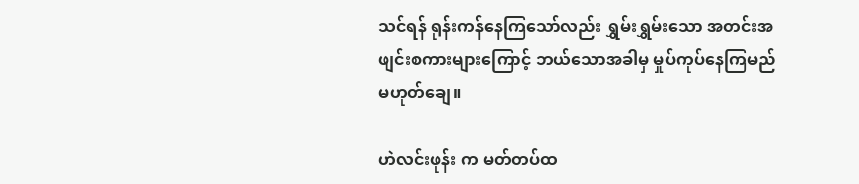သင်ရန် ရုန်းကန်နေကြသော်လည်း ရွှမ်းရွှမ်းသော အတင်းအဖျင်းစကားများကြောင့် ဘယ်သောအခါမှ မှုပ်ကုပ်နေကြမည် မဟုတ်ချေ။

ဟဲလင်းဖုန်း က မတ်တပ်ထ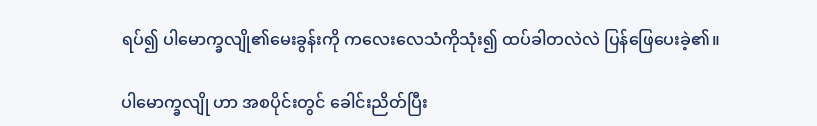ရပ်၍ ပါမောက္ခလျို၏မေးခွန်းကို ကလေးလေသံကိုသုံး၍ ထပ်ခါတလဲလဲ ပြန်ဖြေပေးခဲ့၏။

ပါမောက္ခလျို ဟာ အစပိုင်းတွင် ခေါင်းညိတ်ပြီး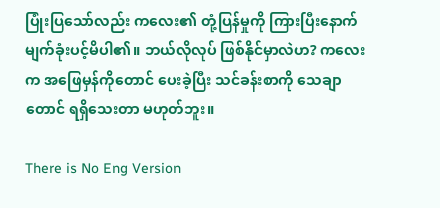ပြုံးပြသော်လည်း ကလေး၏ တုံ့ပြန်မှုကို ကြားပြီးနောက် မျက်ခုံးပင့်မိပါ၏။ ဘယ်လိုလုပ် ဖြစ်နိုင်မှာလဲဟ? ကလေး က အဖြေမှန်ကိုတောင် ပေးခဲ့ပြီး သင်ခန်းစာကို သေချာတောင် ရရှိသေးတာ မဟုတ်ဘူး။

There is No Eng Version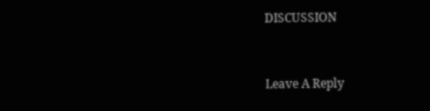DISCUSSION


Leave A Reply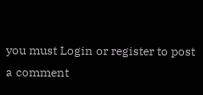you must Login or register to post a comment